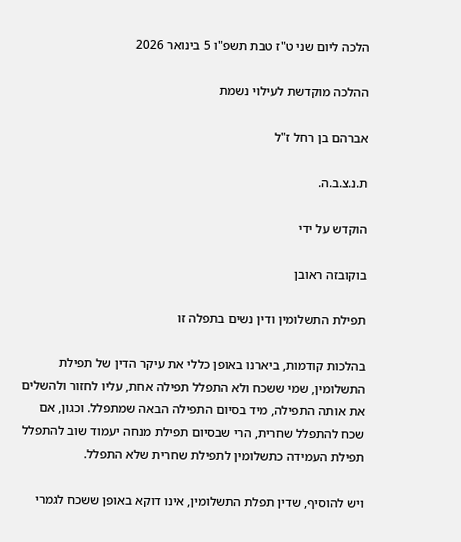הלכה ליום שני ט"ז טבת תשפ"ו 5 בינואר 2026

ההלכה מוקדשת לעילוי נשמת

אברהם בן רחל ז"ל

ת.נ.צ.ב.ה.

הוקדש על ידי

בוקובזה ראובן

תפילת התשלומין ודין נשים בתפלה זו

בהלכות קודמות, ביארנו באופן כללי את עיקר הדין של תפילת התשלומין, שמי ששכח ולא התפלל תפילה אחת, עליו לחזור ולהשלים את אותה התפילה, מיד בסיום התפילה הבאה שמתפלל. וכגון, אם שכח להתפלל שחרית, הרי שבסיום תפילת מנחה יעמוד שוב להתפלל תפילת העמידה כתשלומין לתפילת שחרית שלא התפלל.

ויש להוסיף, שדין תפלת התשלומין, אינו דוקא באופן ששכח לגמרי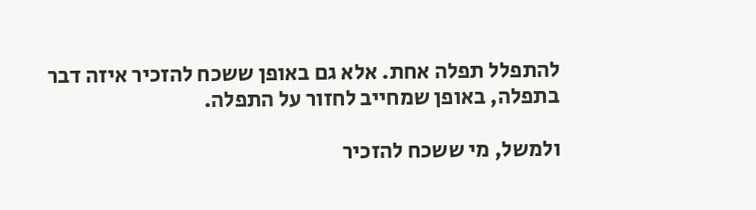להתפלל תפלה אחת. אלא גם באופן ששכח להזכיר איזה דבר בתפלה, באופן שמחייב לחזור על התפלה.

ולמשל, מי ששכח להזכיר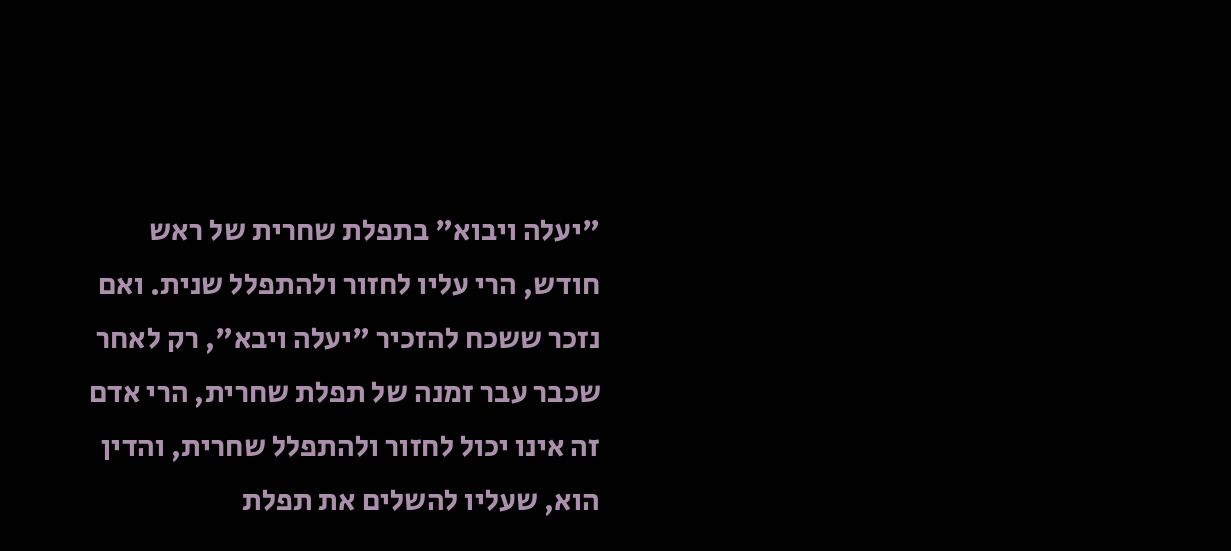"יעלה ויבוא" בתפלת שחרית של ראש חודש, הרי עליו לחזור ולהתפלל שנית. ואם נזכר ששכח להזכיר "יעלה ויבא", רק לאחר שכבר עבר זמנה של תפלת שחרית, הרי אדם זה אינו יכול לחזור ולהתפלל שחרית, והדין הוא, שעליו להשלים את תפלת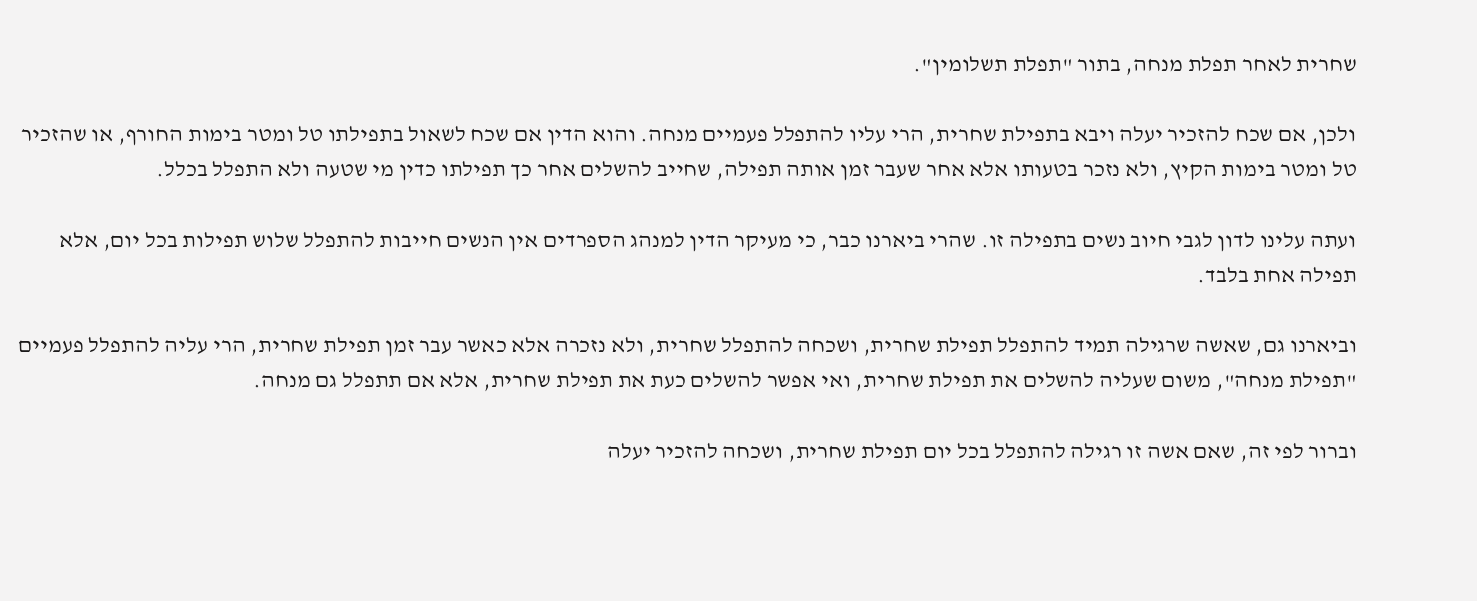שחרית לאחר תפלת מנחה, בתור "תפלת תשלומין".

ולכן, אם שכח להזכיר יעלה ויבא בתפילת שחרית, הרי עליו להתפלל פעמיים מנחה. והוא הדין אם שכח לשאול בתפילתו טל ומטר בימות החורף, או שהזכיר טל ומטר בימות הקיץ, ולא נזכר בטעותו אלא אחר שעבר זמן אותה תפילה, שחייב להשלים אחר כך תפילתו כדין מי שטעה ולא התפלל בכלל.

ועתה עלינו לדון לגבי חיוב נשים בתפילה זו. שהרי ביארנו כבר, כי מעיקר הדין למנהג הספרדים אין הנשים חייבות להתפלל שלוש תפילות בכל יום, אלא תפילה אחת בלבד.

וביארנו גם, שאשה שרגילה תמיד להתפלל תפילת שחרית, ושכחה להתפלל שחרית, ולא נזכרה אלא כאשר עבר זמן תפילת שחרית, הרי עליה להתפלל פעמיים "תפילת מנחה", משום שעליה להשלים את תפילת שחרית, ואי אפשר להשלים כעת את תפילת שחרית, אלא אם תתפלל גם מנחה.

וברור לפי זה, שאם אשה זו רגילה להתפלל בכל יום תפילת שחרית, ושכחה להזכיר יעלה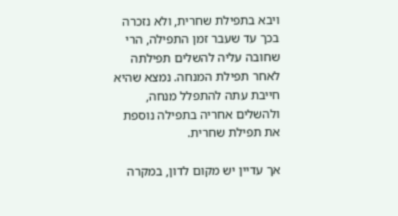ויבא בתפילת שחרית, ולא נזכרה בכך עד שעבר זמן התפילה, הרי שחובה עליה להשלים תפילתה לאחר תפילת המנחה. נמצא שהיא חייבת עתה להתפלל מנחה, ולהשלים אחריה בתפילה נוספת את תפילת שחרית.

אך עדיין יש מקום לדון, במקרה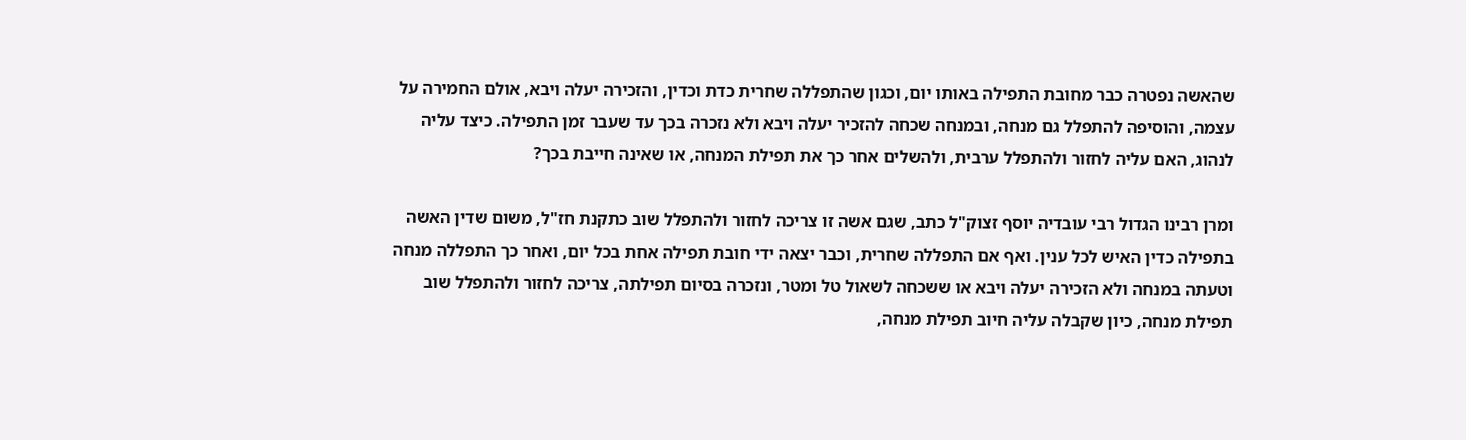שהאשה נפטרה כבר מחובת התפילה באותו יום, וכגון שהתפללה שחרית כדת וכדין, והזכירה יעלה ויבא, אולם החמירה על עצמה, והוסיפה להתפלל גם מנחה, ובמנחה שכחה להזכיר יעלה ויבא ולא נזכרה בכך עד שעבר זמן התפילה. כיצד עליה לנהוג, האם עליה לחזור ולהתפלל ערבית, ולהשלים אחר כך את תפילת המנחה, או שאינה חייבת בכך?

ומרן רבינו הגדול רבי עובדיה יוסף זצוק"ל כתב, שגם אשה זו צריכה לחזור ולהתפלל שוב כתקנת חז"ל, משום שדין האשה בתפילה כדין האיש לכל ענין. ואף אם התפללה שחרית, וכבר יצאה ידי חובת תפילה אחת בכל יום, ואחר כך התפללה מנחה וטעתה במנחה ולא הזכירה יעלה ויבא או ששכחה לשאול טל ומטר, ונזכרה בסיום תפילתה, צריכה לחזור ולהתפלל שוב תפילת מנחה, כיון שקבלה עליה חיוב תפילת מנחה,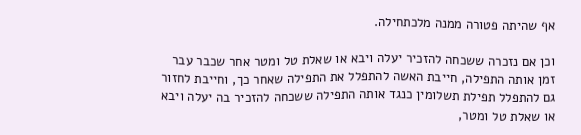אף שהיתה פטורה ממנה מלכתחילה.

וכן אם נזכרה ששכחה להזכיר יעלה ויבא או שאלת טל ומטר אחר שכבר עבר זמן אותה התפילה, חייבת האשה להתפלל את התפילה שאחר כך, וחייבת לחזור גם להתפלל תפילת תשלומין כנגד אותה התפילה ששכחה להזכיר בה יעלה ויבא או שאלת טל ומטר,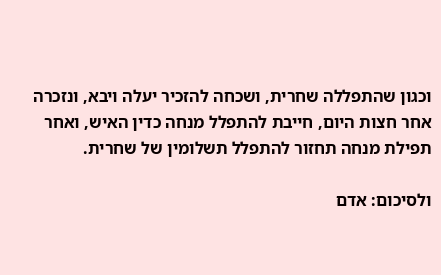וכגון שהתפללה שחרית, ושכחה להזכיר יעלה ויבא, ונזכרה אחר חצות היום, חייבת להתפלל מנחה כדין האיש, ואחר תפילת מנחה תחזור להתפלל תשלומין של שחרית.

ולסיכום: אדם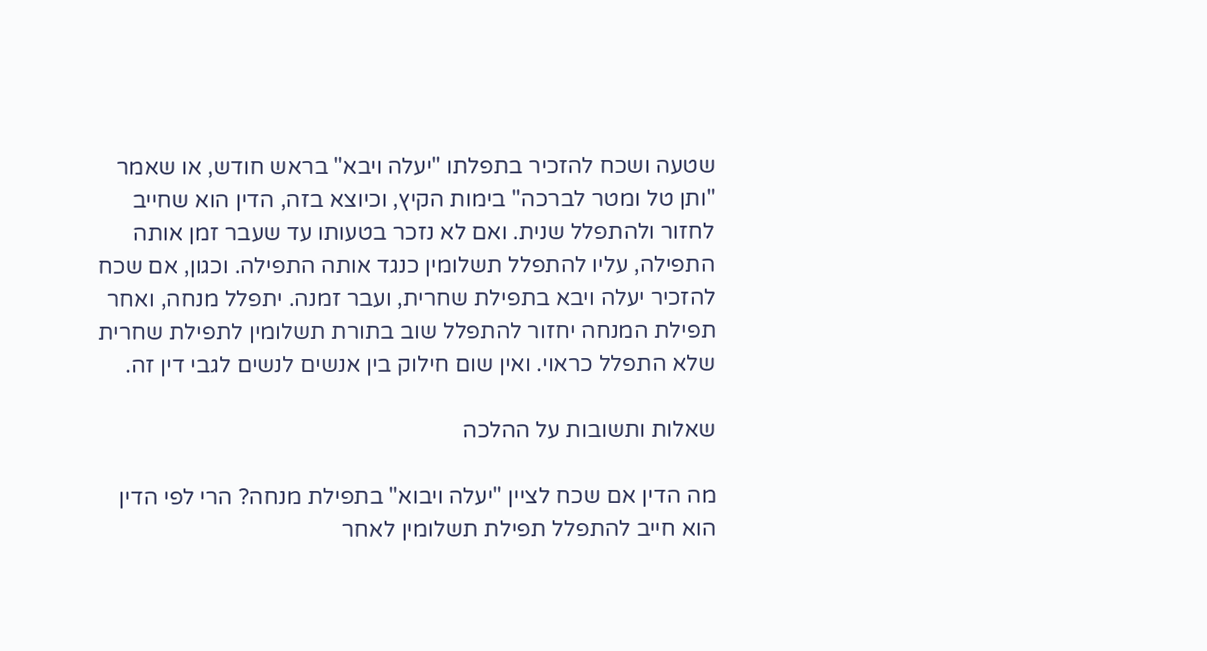שטעה ושכח להזכיר בתפלתו "יעלה ויבא" בראש חודש, או שאמר "ותן טל ומטר לברכה" בימות הקיץ, וכיוצא בזה, הדין הוא שחייב לחזור ולהתפלל שנית. ואם לא נזכר בטעותו עד שעבר זמן אותה התפילה, עליו להתפלל תשלומין כנגד אותה התפילה. וכגון, אם שכח להזכיר יעלה ויבא בתפילת שחרית, ועבר זמנה. יתפלל מנחה, ואחר תפילת המנחה יחזור להתפלל שוב בתורת תשלומין לתפילת שחרית שלא התפלל כראוי. ואין שום חילוק בין אנשים לנשים לגבי דין זה.

שאלות ותשובות על ההלכה

מה הדין אם שכח לציין "יעלה ויבוא" בתפילת מנחה? הרי לפי הדין הוא חייב להתפלל תפילת תשלומין לאחר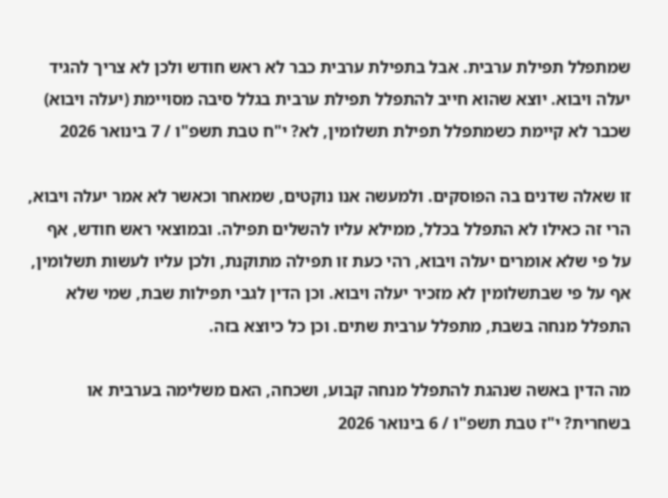שמתפלל תפילת ערבית. אבל בתפילת ערבית כבר לא ראש חודש ולכן לא צריך להגיד יעלה ויבוא. יוצא שהוא חייב להתפלל תפילת ערבית בגלל סיבה מסויימת (יעלה ויבוא) שכבר לא קיימת כשמתפלל תפילת תשלומין, לא? י"ח טבת תשפ"ו / 7 בינואר 2026

זו שאלה שדנים בה הפוסקים. ולמעשה אנו נוקטים, שמאחר וכאשר לא אמר יעלה ויבוא, הרי זה כאילו לא התפלל בכלל, ממילא עליו להשלים תפילה. ובמוצאי ראש חודש, אף על פי שלא אומרים יעלה ויבוא, רהי כעת זו תפילה מתוקנת, ולכן עליו לעשות תשלומין, אף על פי שבתשלומין לא מזכיר יעלה ויבוא. וכן הדין לגבי תפילות שבת, שמי שלא התפלל מנחה בשבת, מתפלל ערבית שתים. וכן כל כיוצא בזה.

מה הדין באשה שנהגת להתפלל מנחה קבוע, ושכחה, האם משלימה בערבית או בשחרית? י"ז טבת תשפ"ו / 6 בינואר 2026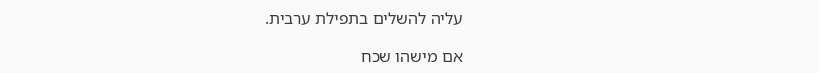עליה להשלים בתפילת ערבית.

אם מישהו שכח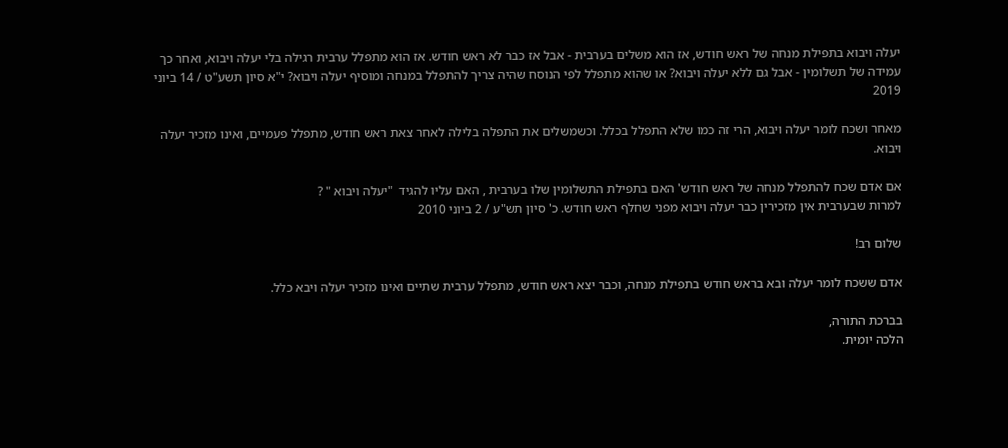יעלה ויבוא בתפילת מנחה של ראש חודש, אז הוא משלים בערבית - אבל אז כבר לא ראש חודש. אז הוא מתפלל ערבית רגילה בלי יעלה ויבוא, ואחר כך עמידה של תשלומין - אבל גם ללא יעלה ויבוא? או שהוא מתפלל לפי הנוסח שהיה צריך להתפלל במנחה ומוסיף יעלה ויבוא? י"א סיון תשע"ט / 14 ביוני 2019

מאחר ושכח לומר יעלה ויבוא, הרי זה כמו שלא התפלל בכלל. וכשמשלים את התפלה בלילה לאחר צאת ראש חודש, מתפלל פעמיים, ואינו מזכיר יעלה ויבוא.

אם אדם שכח להתפלל מנחה של ראש חודש' האם בתפילת התשלומין שלו בערבית , האם עליו להגיד  "יעלה ויבוא " ?
למרות שבערבית אין מזכירין כבר יעלה ויבוא מפני שחלף ראש חודש. כ' סיון תש"ע / 2 ביוני 2010

שלום רב!

אדם ששכח לומר יעלה ובא בראש חודש בתפילת מנחה, וכבר יצא ראש חודש, מתפלל ערבית שתיים ואינו מזכיר יעלה ויבא כלל.

בברכת התורה,
הלכה יומית.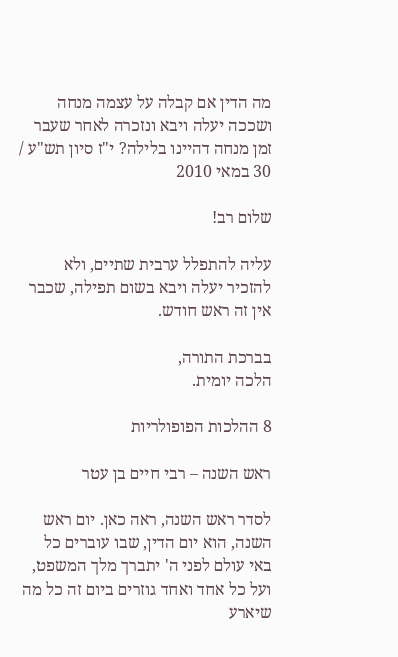מה הדין אם קבלה על עצמה מנחה ושככה יעלה ויבא ונזכרה לאחר שעבר זמן מנחה דהיינו בלילה? י"ז סיון תש"ע / 30 במאי 2010

שלום רב!

עליה להתפלל ערבית שתיים, ולא להזכיר יעלה ויבא בשום תפילה, שכבר אין זה ראש חודש.

בברכת התורה,
הלכה יומית.

8 ההלכות הפופולריות

ראש השנה – רבי חיים בן עטר

לסדר ראש השנה, ראה כאן. יום ראש השנה, הוא יום הדין, שבו עוברים כל באי עולם לפני ה' יתברך מלך המשפט, ועל כל אחד ואחד גוזרים ביום זה כל מה שיארע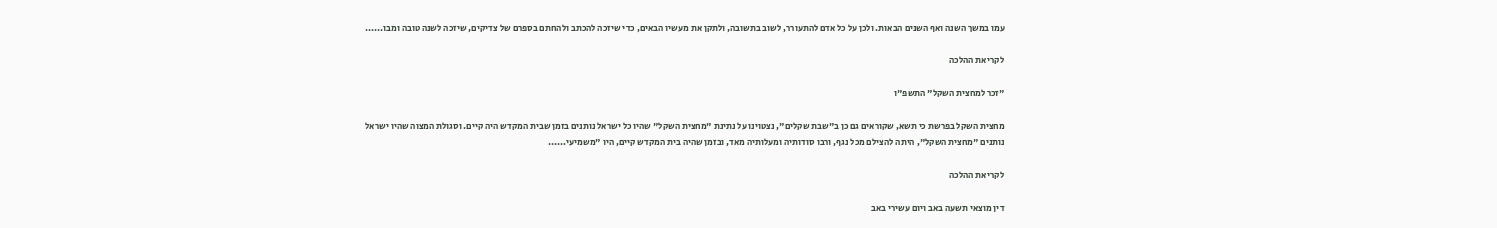עמו במשך השנה ואף השנים הבאות. ולכן על כל אדם להתעורר, לשוב בתשובה, ולתקן את מעשיו הבאים, כדי שיזכה להכתב ולהחתם בספרם של צדיקים, שיזכה לשנה טובה ומבו......

לקריאת ההלכה

"זכר למחצית השקל" התשפ"ו

מחצית השקל בפרשת כי תשא, שקוראים גם כן ב"שבת שקלים", נצטוינו על נתינת "מחצית השקל" שהיו כל ישראל נותנים בזמן שבית המקדש היה קיים. וסגולת המצוה שהיו ישראל נותנים "מחצית השקל", היתה להצילם מכל נגף, ורבו סודותיה ומעלותיה מאד, ובזמן שהיה בית המקדש קיים, היו "משמיעי......

לקריאת ההלכה

דין מוצאי תשעה באב ויום עשירי באב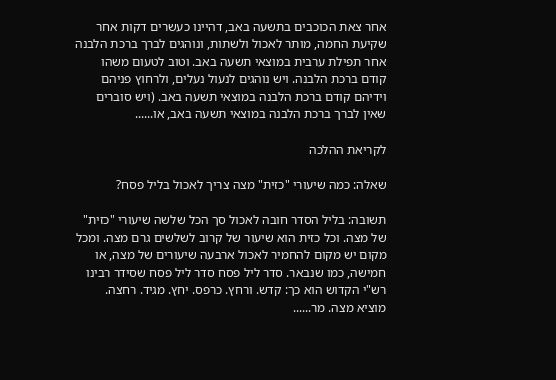אחר צאת הכוכבים בתשעה באב, דהיינו כעשרים דקות אחר שקיעת החמה, מותר לאכול ולשתות, ונוהגים לברך ברכת הלבנה אחר תפילת ערבית במוצאי תשעה באב. וטוב לטעום משהו קודם ברכת הלבנה. ויש נוהגים לנעול נעלים, ולרחוץ פניהם וידיהם קודם ברכת הלבנה במוצאי תשעה באב. (ויש סוברים שאין לברך ברכת הלבנה במוצאי תשעה באב, או......

לקריאת ההלכה

שאלה: כמה שיעורי "כזית" מצה צריך לאכול בליל פסח?

תשובה: בליל הסדר חובה לאכול סך הכל שלשה שיעורי "כזית" של מצה. וכל כזית הוא שיעור של קרוב לשלשים גרם מצה. ומכל מקום יש מקום להחמיר לאכול ארבעה שיעורים של מצה, או חמישה, כמו שנבאר. סדר ליל פסח סדר ליל פסח שסידר רבינו רש"י הקדוש הוא כך: קדש. ורחץ. כרפס. יחץ. מגיד. רחצה. מוציא מצה. מר......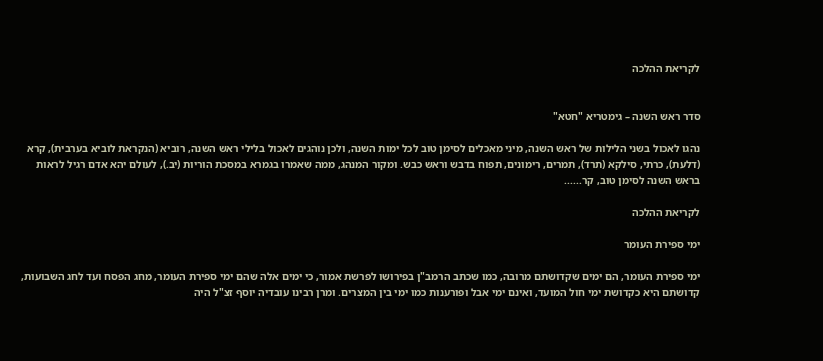לקריאת ההלכה


סדר ראש השנה – גימטריא "חטא"

נהגו לאכול בשני הלילות של ראש השנה, מיני מאכלים לסימן טוב לכל ימות השנה, ולכן נוהגים לאכול בלילי ראש השנה, רוביא (הנקראת לוביא בערבית), קרא (דלעת), כרתי, סילקא (תרד), תמרים, רימונים, תפוח בדבש וראש כבש. ומקור המנהג, ממה שאמרו בגמרא במסכת הוריות (יב.), לעולם יהא אדם רגיל לראות בראש השנה לסימן טוב, קר......

לקריאת ההלכה

ימי ספירת העומר

ימי ספירת העומר, הם ימים שקדושתם מרובה, כמו שכתב הרמב"ן בפירושו לפרשת אמור, כי ימים אלה שהם ימי ספירת העומר, מחג הפסח ועד לחג השבועות, קדושתם היא כקדושת ימי חול המועד, ואינם ימי אבל ופורענות כמו ימי בין המצרים. ומרן רבינו עובדיה יוסף זצ"ל היה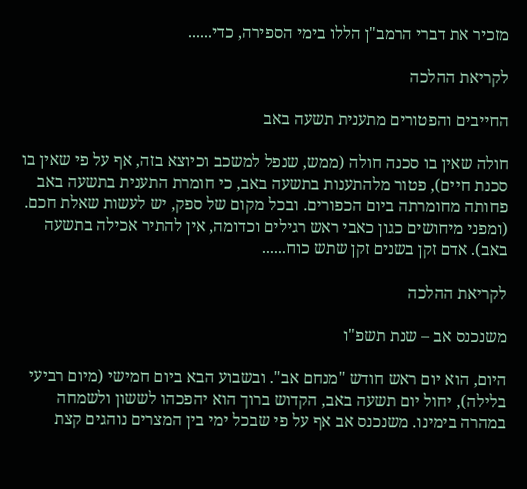מזכיר את דברי הרמב"ן הללו בימי הספירה, כדי......

לקריאת ההלכה

החייבים והפטורים מתענית תשעה באב

חולה שאין בו סכנה חולה (ממש, שנפל למשכב וכיוצא בזה, אף על פי שאין בו סכנת חיים), פטור מלהתענות בתשעה באב, כי חומרת התענית בתשעה באב פחותה מחומרתה ביום הכפורים. ובכל מקום של ספק, יש לעשות שאלת חכם. (ומפני מיחושים כגון כאבי ראש רגילים וכדומה, אין להתיר אכילה בתשעה באב). אדם זקן בשנים זקן שתש כוח......

לקריאת ההלכה

משנכנס אב – שנת תשפ"ו

היום, הוא יום ראש חודש "מנחם אב". ובשבוע הבא ביום חמישי (מיום רביעי בלילה), יחול יום תשעה באב, הקדוש ברוך הוא יהפכהו לששון ולשמחה במהרה בימינו. משנכנס אב אף על פי שבכל ימי בין המצרים נוהגים קצת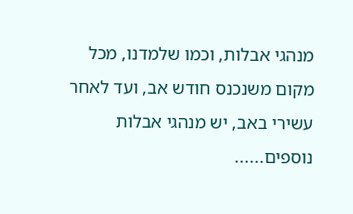מנהגי אבלות, וכמו שלמדנו, מכל מקום משנכנס חודש אב, ועד לאחר עשירי באב, יש מנהגי אבלות נוספים......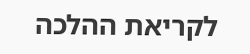לקריאת ההלכה